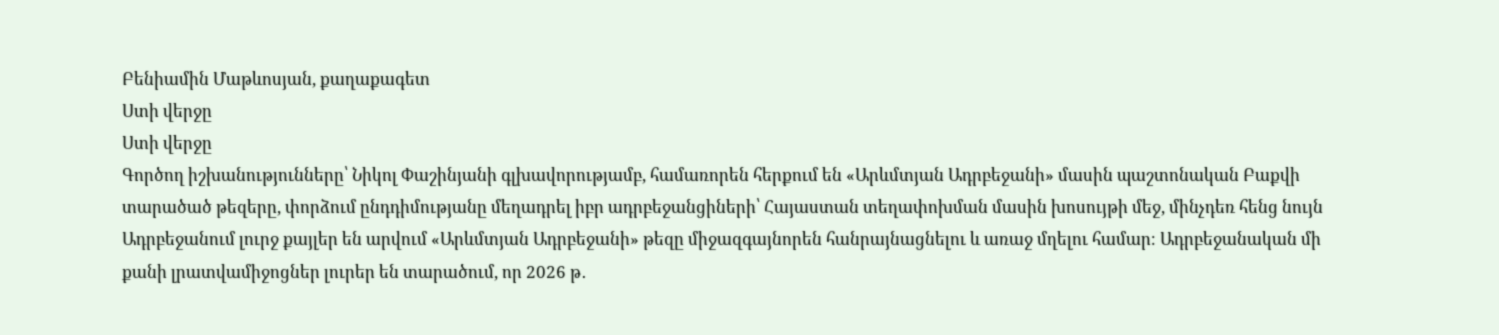Բենիամին Մաթևոսյան, քաղաքագետ
Ստի վերջը
Ստի վերջը
Գործող իշխանությունները՝ Նիկոլ Փաշինյանի գլխավորությամբ, համառորեն հերքում են «Արևմտյան Ադրբեջանի» մասին պաշտոնական Բաքվի տարածած թեզերը, փորձում ընդդիմությանը մեղադրել իբր ադրբեջանցիների՝ Հայաստան տեղափոխման մասին խոսույթի մեջ, մինչդեռ հենց նույն Ադրբեջանում լուրջ քայլեր են արվում «Արևմտյան Ադրբեջանի» թեզը միջազգայնորեն հանրայնացնելու և առաջ մղելու համար։ Ադրբեջանական մի քանի լրատվամիջոցներ լուրեր են տարածում, որ 2026 թ․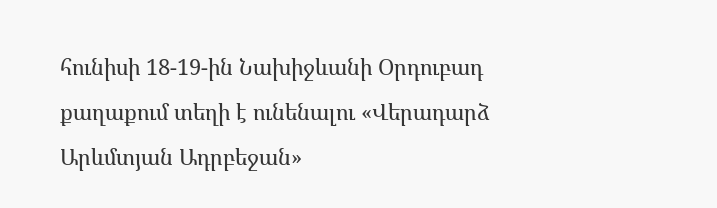հունիսի 18-19-ին Նախիջևանի Օրդուբադ քաղաքում տեղի է ունենալու «Վերադարձ Արևմտյան Ադրբեջան»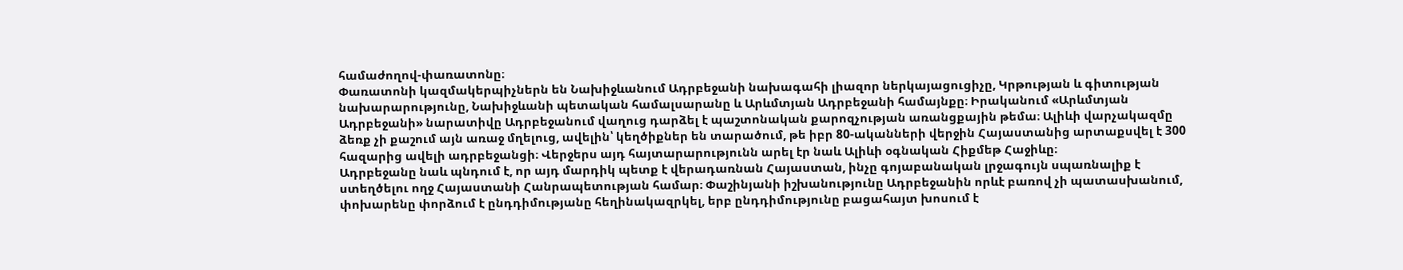համաժողով-փառատոնը։
Փառատոնի կազմակերպիչներն են Նախիջևանում Ադրբեջանի նախագահի լիազոր ներկայացուցիչը, Կրթության և գիտության նախարարությունը, Նախիջևանի պետական համալսարանը և Արևմտյան Ադրբեջանի համայնքը։ Իրականում «Արևմտյան Ադրբեջանի» նարատիվը Ադրբեջանում վաղուց դարձել է պաշտոնական քարոզչության առանցքային թեմա։ Ալիևի վարչակազմը ձեռք չի քաշում այն առաջ մղելուց, ավելին՝ կեղծիքներ են տարածում, թե իբր 80-ականների վերջին Հայաստանից արտաքսվել է 300 հազարից ավելի ադրբեջանցի։ Վերջերս այդ հայտարարությունն արել էր նաև Ալիևի օգնական Հիքմեթ Հաջիևը։
Ադրբեջանը նաև պնդում է, որ այդ մարդիկ պետք է վերադառնան Հայաստան, ինչը գոյաբանական լրջագույն սպառնալիք է ստեղծելու ողջ Հայաստանի Հանրապետության համար։ Փաշինյանի իշխանությունը Ադրբեջանին որևէ բառով չի պատասխանում, փոխարենը փորձում է ընդդիմությանը հեղինակազրկել, երբ ընդդիմությունը բացահայտ խոսում է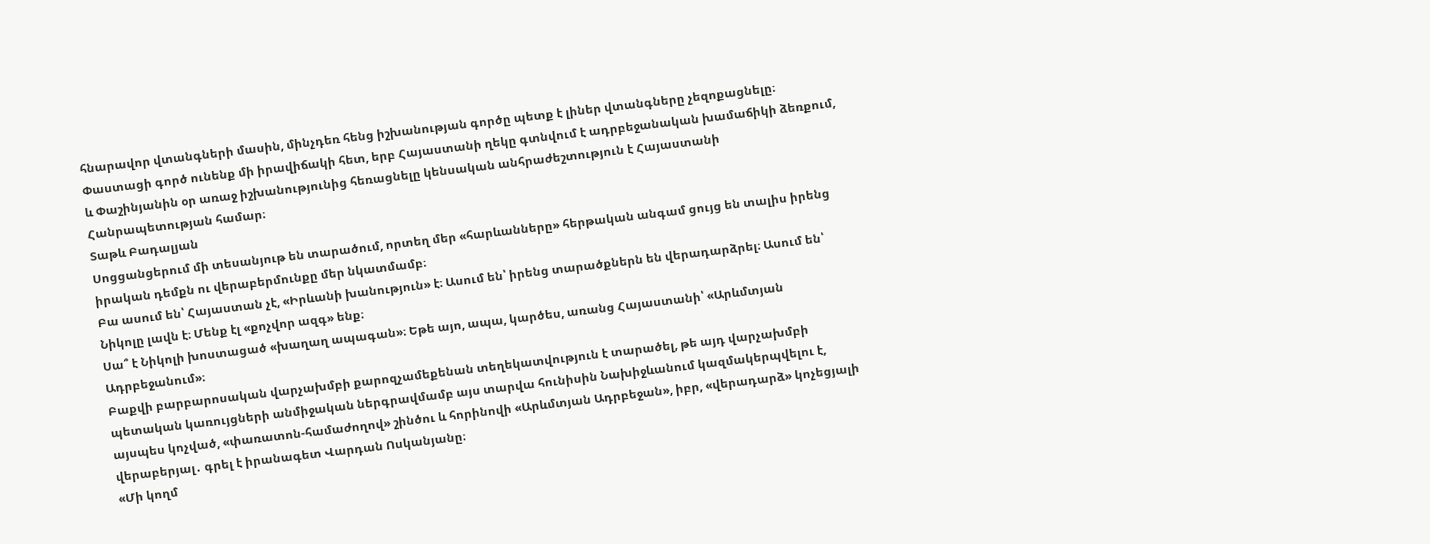հնարավոր վտանգների մասին, մինչդեռ հենց իշխանության գործը պետք է լիներ վտանգները չեզոքացնելը։ Փաստացի գործ ունենք մի իրավիճակի հետ, երբ Հայաստանի ղեկը գտնվում է ադրբեջանական խամաճիկի ձեռքում, և Փաշինյանին օր առաջ իշխանությունից հեռացնելը կենսական անհրաժեշտություն է Հայաստանի Հանրապետության համար։
Տաթև Բադալյան
Սոցցանցերում մի տեսանյութ են տարածում, որտեղ մեր «հարևանները» հերթական անգամ ցույց են տալիս իրենց իրական դեմքն ու վերաբերմունքը մեր նկատմամբ։
Բա ասում են՝ Հայաստան չէ, «Իրևանի խանություն» է։ Ասում են՝ իրենց տարածքներն են վերադարձրել։ Ասում են՝ Նիկոլը լավն է։ Մենք էլ «քոչվոր ազգ» ենք։
Սա՞ է Նիկոլի խոստացած «խաղաղ ապագան»։ Եթե այո, ապա, կարծես, առանց Հայաստանի՝ «Արևմտյան Ադրբեջանում»։
Բաքվի բարբարոսական վարչախմբի քարոզչամեքենան տեղեկատվություն է տարածել, թե այդ վարչախմբի պետական կառույցների անմիջական ներգրավմամբ այս տարվա հունիսին Նախիջևանում կազմակերպվելու է, այսպես կոչված, «փառատոն-համաժողով» շինծու և հորինովի «Արևմտյան Ադրբեջան», իբր, «վերադարձ» կոչեցյալի վերաբերյալ․ գրել է իրանագետ Վարդան Ոսկանյանը։
«Մի կողմ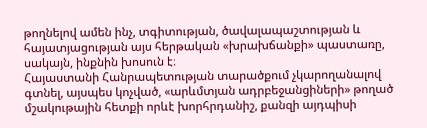թողնելով ամեն ինչ, տգիտության, ծավալապաշտության և հայատյացության այս հերթական «խրախճանքի» պաստառը, սակայն, ինքնին խոսուն է։
Հայաստանի Հանրապետության տարածքում չկարողանալով գտնել, այսպես կոչված, «արևմտյան ադրբեջանցիների» թողած մշակութային հետքի որևէ խորհրդանիշ, քանզի այդպիսի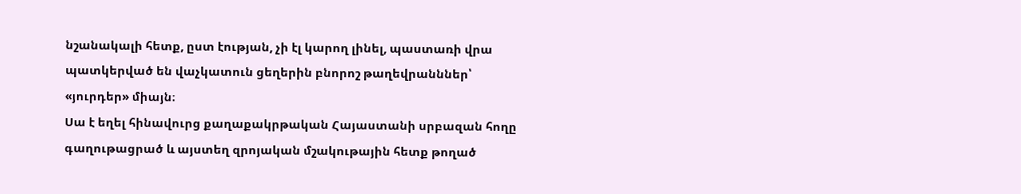նշանակալի հետք, ըստ էության, չի էլ կարող լինել, պաստառի վրա պատկերված են վաչկատուն ցեղերին բնորոշ թաղեվրանններ՝ «յուրդեր» միայն։
Սա է եղել հինավուրց քաղաքակրթական Հայաստանի սրբազան հողը գաղութացրած և այստեղ զրոյական մշակութային հետք թողած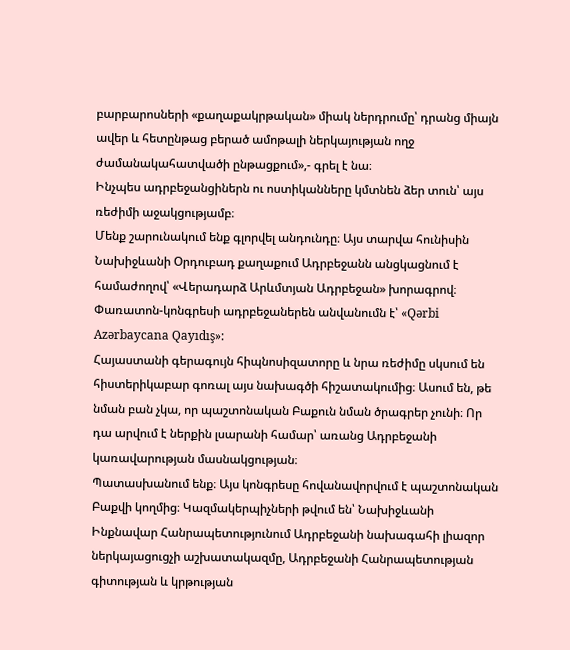բարբարոսների «քաղաքակրթական» միակ ներդրումը՝ դրանց միայն ավեր և հետընթաց բերած ամոթալի ներկայության ողջ ժամանակահատվածի ընթացքում»,- գրել է նա։
Ինչպես ադրբեջանցիներն ու ոստիկանները կմտնեն ձեր տուն՝ այս ռեժիմի աջակցությամբ։
Մենք շարունակում ենք գլորվել անդունդը։ Այս տարվա հունիսին Նախիջևանի Օրդուբադ քաղաքում Ադրբեջանն անցկացնում է համաժողով՝ «Վերադարձ Արևմտյան Ադրբեջան» խորագրով։ Փառատոն-կոնգրեսի ադրբեջաներեն անվանումն է՝ «Qərbi Azərbaycana Qayıdış»:
Հայաստանի գերագույն հիպնոսիզատորը և նրա ռեժիմը սկսում են հիստերիկաբար գոռալ այս նախագծի հիշատակումից։ Ասում են, թե նման բան չկա, որ պաշտոնական Բաքուն նման ծրագրեր չունի։ Որ դա արվում է ներքին լսարանի համար՝ առանց Ադրբեջանի կառավարության մասնակցության։
Պատասխանում ենք։ Այս կոնգրեսը հովանավորվում է պաշտոնական Բաքվի կողմից։ Կազմակերպիչների թվում են՝ Նախիջևանի Ինքնավար Հանրապետությունում Ադրբեջանի նախագահի լիազոր ներկայացուցչի աշխատակազմը, Ադրբեջանի Հանրապետության գիտության և կրթության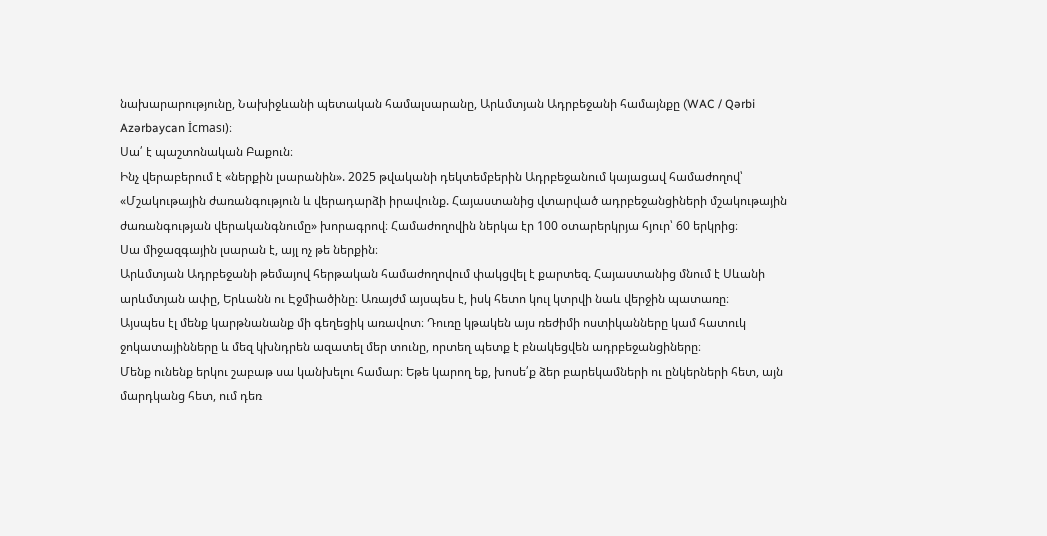նախարարությունը, Նախիջևանի պետական համալսարանը, Արևմտյան Ադրբեջանի համայնքը (WAC / Qərbi Azərbaycan İcması)։
Սա՛ է պաշտոնական Բաքուն։
Ինչ վերաբերում է «ներքին լսարանին». 2025 թվականի դեկտեմբերին Ադրբեջանում կայացավ համաժողով՝ «Մշակութային ժառանգություն և վերադարձի իրավունք. Հայաստանից վտարված ադրբեջանցիների մշակութային ժառանգության վերականգնումը» խորագրով։ Համաժողովին ներկա էր 100 օտարերկրյա հյուր՝ 60 երկրից։
Սա միջազգային լսարան է, այլ ոչ թե ներքին։
Արևմտյան Ադրբեջանի թեմայով հերթական համաժողովում փակցվել է քարտեզ. Հայաստանից մնում է Սևանի արևմտյան ափը, Երևանն ու Էջմիածինը։ Առայժմ այսպես է, իսկ հետո կուլ կտրվի նաև վերջին պատառը։
Այսպես էլ մենք կարթնանանք մի գեղեցիկ առավոտ։ Դուռը կթակեն այս ռեժիմի ոստիկանները կամ հատուկ ջոկատայինները և մեզ կխնդրեն ազատել մեր տունը, որտեղ պետք է բնակեցվեն ադրբեջանցիները։
Մենք ունենք երկու շաբաթ սա կանխելու համար։ Եթե կարող եք, խոսե՛ք ձեր բարեկամների ու ընկերների հետ, այն մարդկանց հետ, ում դեռ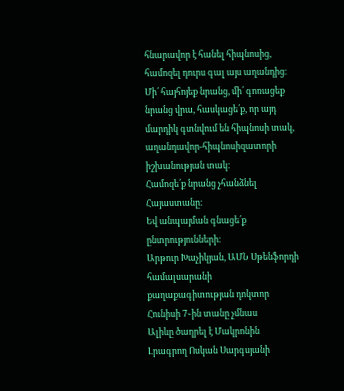հնարավոր է հանել հիպնոսից, համոզել դուրս գալ այս աղանդից։ Մի՛ հայհոյեք նրանց, մի՛ գոռացեք նրանց վրա, հասկացե՛ք, որ այդ մարդիկ գտնվում են հիպնոսի տակ, աղանդավոր-հիպնոսիզատորի իշխանության տակ։
Համոզե՛ք նրանց չհանձնել Հայաստանը։
Եվ անպայման գնացե՛ք ընտրությունների։
Արթուր Խաչիկյան, ԱՄՆ Սթենֆորդի համալսարանի քաղաքագիտության դոկտոր
Հունիսի 7֊ին տանը չմնաս
Ալիևը ծաղրել է Մակրոնին
Լրագրող Ոսկան Սարգսյանի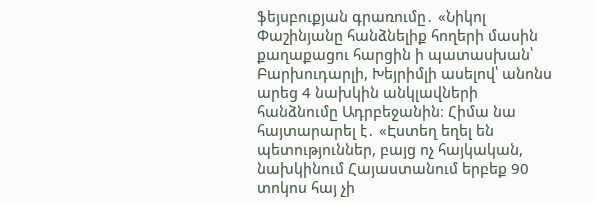ֆեյսբուքյան գրառումը․ «Նիկոլ Փաշինյանը հանձնելիք հողերի մասին քաղաքացու հարցին ի պատասխան՝ Բարխուդարլի, Խեյրիմլի ասելով՝ անոնս արեց 4 նախկին անկլավների հանձնումը Ադրբեջանին։ Հիմա նա հայտարարել է․ «Էստեղ եղել են պետություններ, բայց ոչ հայկական, նախկինում Հայաստանում երբեք 90 տոկոս հայ չի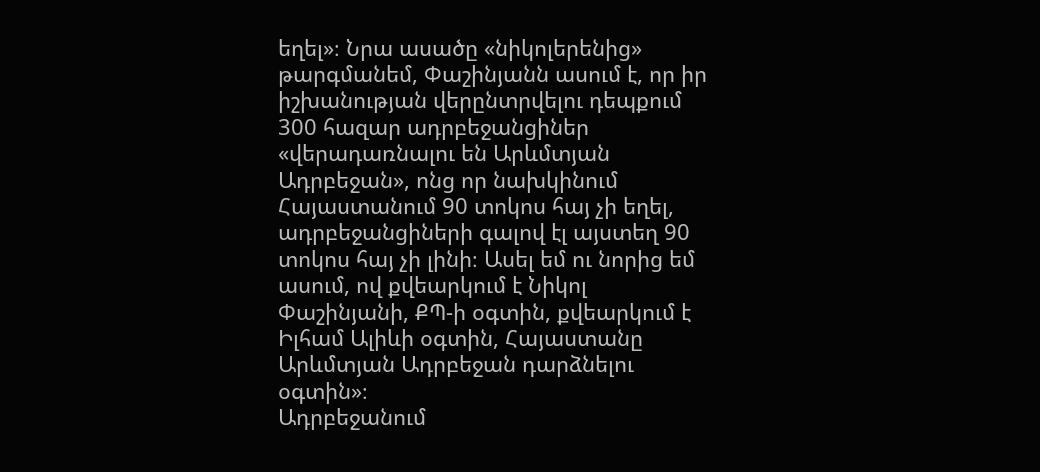եղել»։ Նրա ասածը «նիկոլերենից» թարգմանեմ, Փաշինյանն ասում է, որ իր իշխանության վերընտրվելու դեպքում 300 հազար ադրբեջանցիներ «վերադառնալու են Արևմտյան Ադրբեջան», ոնց որ նախկինում Հայաստանում 90 տոկոս հայ չի եղել, ադրբեջանցիների գալով էլ այստեղ 90 տոկոս հայ չի լինի։ Ասել եմ ու նորից եմ ասում, ով քվեարկում է Նիկոլ Փաշինյանի, ՔՊ-ի օգտին, քվեարկում է Իլհամ Ալիևի օգտին, Հայաստանը Արևմտյան Ադրբեջան դարձնելու օգտին»։
Ադրբեջանում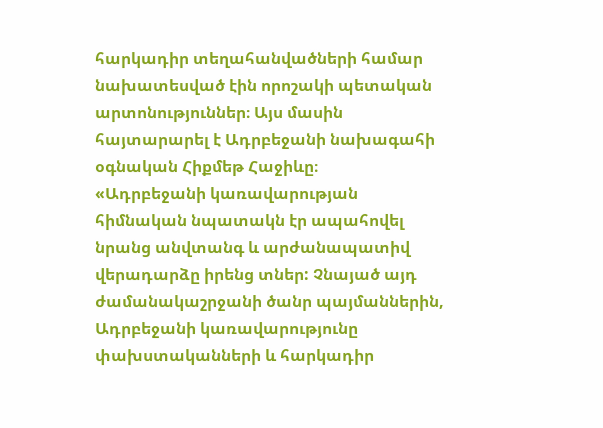հարկադիր տեղահանվածների համար նախատեսված էին որոշակի պետական արտոնություններ։ Այս մասին հայտարարել է Ադրբեջանի նախագահի օգնական Հիքմեթ Հաջիևը։
«Ադրբեջանի կառավարության հիմնական նպատակն էր ապահովել նրանց անվտանգ և արժանապատիվ վերադարձը իրենց տներ: Չնայած այդ ժամանակաշրջանի ծանր պայմաններին, Ադրբեջանի կառավարությունը փախստականների և հարկադիր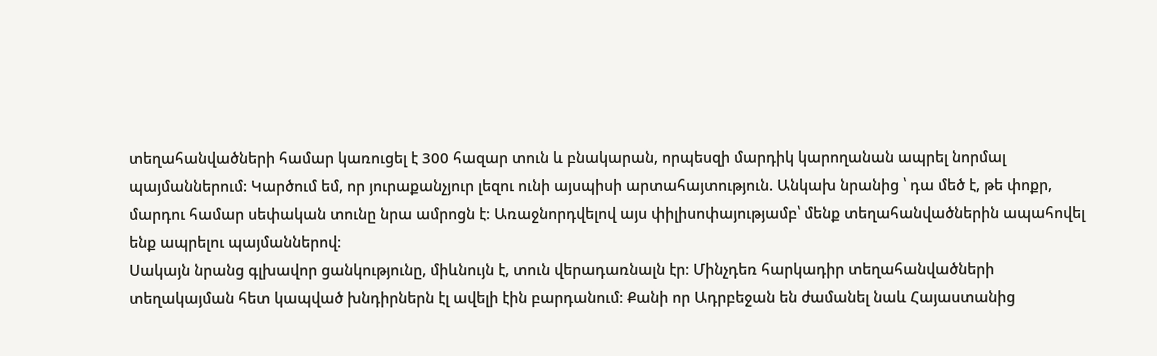տեղահանվածների համար կառուցել է 300 հազար տուն և բնակարան, որպեսզի մարդիկ կարողանան ապրել նորմալ պայմաններում: Կարծում եմ, որ յուրաքանչյուր լեզու ունի այսպիսի արտահայտություն. Անկախ նրանից ՝ դա մեծ է, թե փոքր, մարդու համար սեփական տունը նրա ամրոցն է։ Առաջնորդվելով այս փիլիսոփայությամբ՝ մենք տեղահանվածներին ապահովել ենք ապրելու պայմաններով։
Սակայն նրանց գլխավոր ցանկությունը, միևնույն է, տուն վերադառնալն էր։ Մինչդեռ հարկադիր տեղահանվածների տեղակայման հետ կապված խնդիրներն էլ ավելի էին բարդանում։ Քանի որ Ադրբեջան են ժամանել նաև Հայաստանից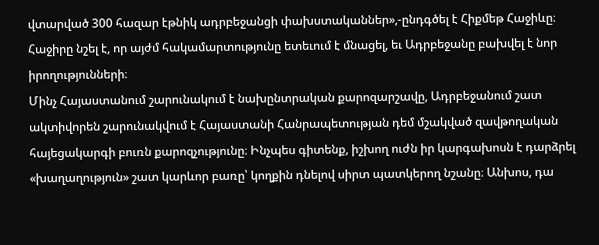վտարված 300 հազար էթնիկ ադրբեջանցի փախստականներ»,-ընդգծել է Հիքմեթ Հաջիևը։
Հաջիրը նշել է, որ այժմ հակամարտությունը ետեւում է մնացել, եւ Ադրբեջանը բախվել է նոր իրողությունների։
Մինչ Հայաստանում շարունակում է նախընտրական քարոզարշավը, Ադրբեջանում շատ ակտիվորեն շարունակվում է Հայաստանի Հանրապետության դեմ մշակված զավթողական հայեցակարգի բուռն քարոզչությունը։ Ինչպես գիտենք, իշխող ուժն իր կարգախոսն է դարձրել «խաղաղություն» շատ կարևոր բառը՝ կողքին դնելով սիրտ պատկերող նշանը։ Անխոս, դա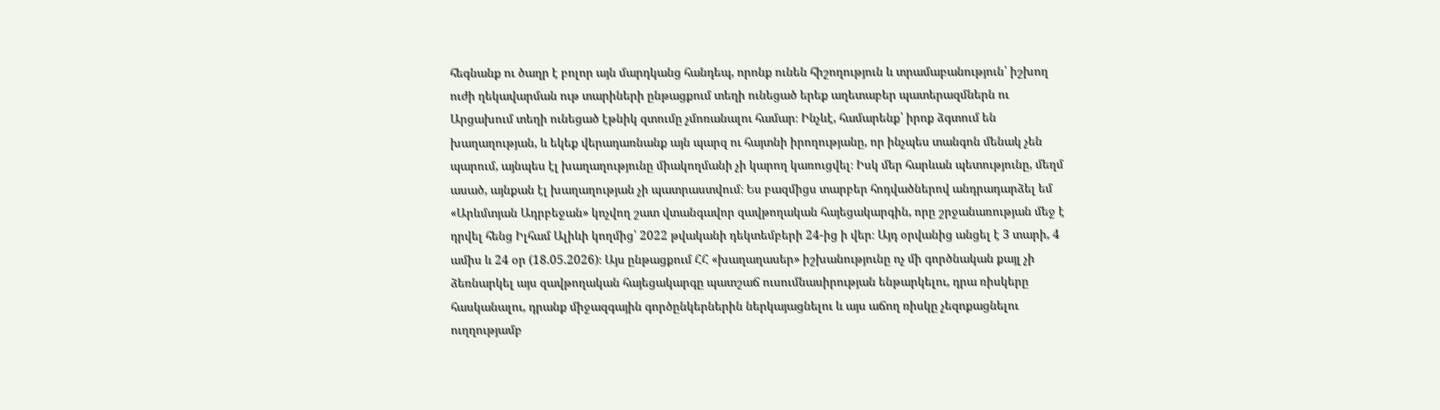հեգնանք ու ծաղր է բոլոր այն մարդկանց հանդեպ, որոնք ունեն հիշողություն և տրամաբանություն՝ իշխող ուժի ղեկավարման ութ տարիների ընթացքում տեղի ունեցած երեք աղետաբեր պատերազմներն ու Արցախում տեղի ունեցած էթնիկ զտումը չմոռանալու համար։ Ինչևէ, համարենք՝ իրոք ձգտում են խաղաղության, և եկեք վերադառնանք այն պարզ ու հայտնի իրողությանը, որ ինչպես տանգոն մենակ չեն պարում, այնպես էլ խաղաղությունը միակողմանի չի կարող կառուցվել։ Իսկ մեր հարևան պետությունը, մեղմ ասած, այնքան էլ խաղաղության չի պատրաստվում։ Ես բազմիցս տարբեր հոդվածներով անդրադարձել եմ «Արևմտյան Ադրբեջան» կոչվող շատ վտանգավոր զավթողական հայեցակարգին, որը շրջանառության մեջ է դրվել հենց Իլհամ Ալիևի կողմից՝ 2022 թվականի դեկտեմբերի 24-ից ի վեր։ Այդ օրվանից անցել է 3 տարի, 4 ամիս և 24 օր (18.05.2026)։ Այս ընթացքում ՀՀ «խաղաղասեր» իշխանությունը ոչ մի գործնական քայլ չի ձեռնարկել այս զավթողական հայեցակարգը պատշաճ ուսումնասիրության ենթարկելու, դրա ռիսկերը հասկանալու, դրանք միջազգային գործընկերներին ներկայացնելու և այս աճող ռիսկը չեզոքացնելու ուղղությամբ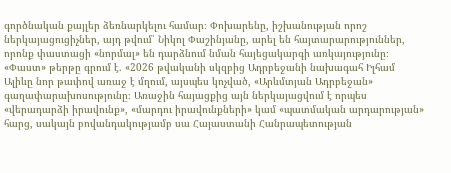գործնական քայլեր ձեռնարկելու համար։ Փոխարենը, իշխանության որոշ ներկայացուցիչներ, այդ թվում՝ Նիկոլ Փաշինյանը, արել են հայտարարություններ, որոնք փաստացի «նորմալ» են դարձնում նման հայեցակարգի առկայությունը։
«Փաստ» թերթը գրում է. «2026 թվականի սկզբից Ադրբեջանի նախագահ Իլհամ Ալիևը նոր թափով առաջ է մղում, այսպես կոչված, «Արևմտյան Ադրբեջան» գաղափարախոսությունը։ Առաջին հայացքից այն ներկայացվում է որպես «վերադարձի իրավունք», «մարդու իրավունքների» կամ «պատմական արդարության» հարց, սակայն բովանդակությամբ սա Հայաստանի Հանրապետության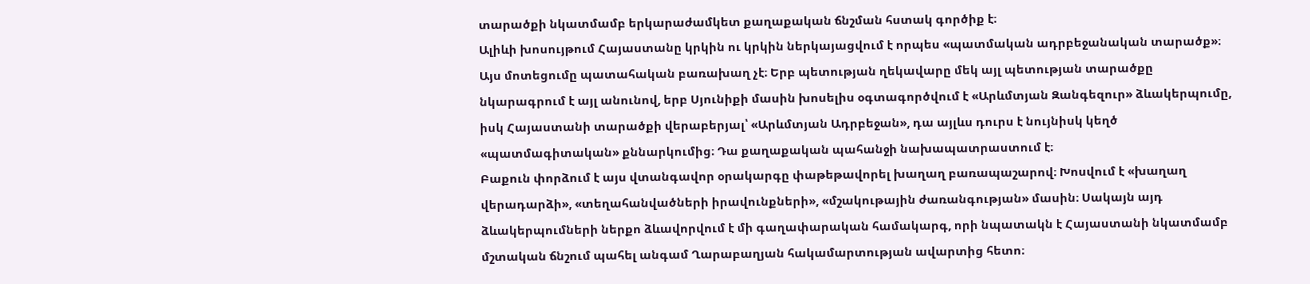տարածքի նկատմամբ երկարաժամկետ քաղաքական ճնշման հստակ գործիք է։
Ալիևի խոսույթում Հայաստանը կրկին ու կրկին ներկայացվում է որպես «պատմական ադրբեջանական տարածք»։ Այս մոտեցումը պատահական բառախաղ չէ։ Երբ պետության ղեկավարը մեկ այլ պետության տարածքը նկարագրում է այլ անունով, երբ Սյունիքի մասին խոսելիս օգտագործվում է «Արևմտյան Զանգեզուր» ձևակերպումը, իսկ Հայաստանի տարածքի վերաբերյալ՝ «Արևմտյան Ադրբեջան», դա այլևս դուրս է նույնիսկ կեղծ «պատմագիտական» քննարկումից։ Դա քաղաքական պահանջի նախապատրաստում է։
Բաքուն փորձում է այս վտանգավոր օրակարգը փաթեթավորել խաղաղ բառապաշարով։ Խոսվում է «խաղաղ վերադարձի», «տեղահանվածների իրավունքների», «մշակութային ժառանգության» մասին։ Սակայն այդ ձևակերպումների ներքո ձևավորվում է մի գաղափարական համակարգ, որի նպատակն է Հայաստանի նկատմամբ մշտական ճնշում պահել անգամ Ղարաբաղյան հակամարտության ավարտից հետո։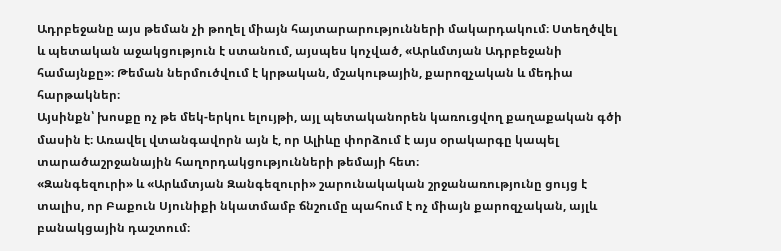Ադրբեջանը այս թեման չի թողել միայն հայտարարությունների մակարդակում։ Ստեղծվել և պետական աջակցություն է ստանում, այսպես կոչված, «Արևմտյան Ադրբեջանի համայնքը»։ Թեման ներմուծվում է կրթական, մշակութային, քարոզչական և մեդիա հարթակներ։
Այսինքն՝ խոսքը ոչ թե մեկ-երկու ելույթի, այլ պետականորեն կառուցվող քաղաքական գծի մասին է։ Առավել վտանգավորն այն է, որ Ալիևը փորձում է այս օրակարգը կապել տարածաշրջանային հաղորդակցությունների թեմայի հետ։
«Զանգեզուրի» և «Արևմտյան Զանգեզուրի» շարունակական շրջանառությունը ցույց է տալիս, որ Բաքուն Սյունիքի նկատմամբ ճնշումը պահում է ոչ միայն քարոզչական, այլև բանակցային դաշտում։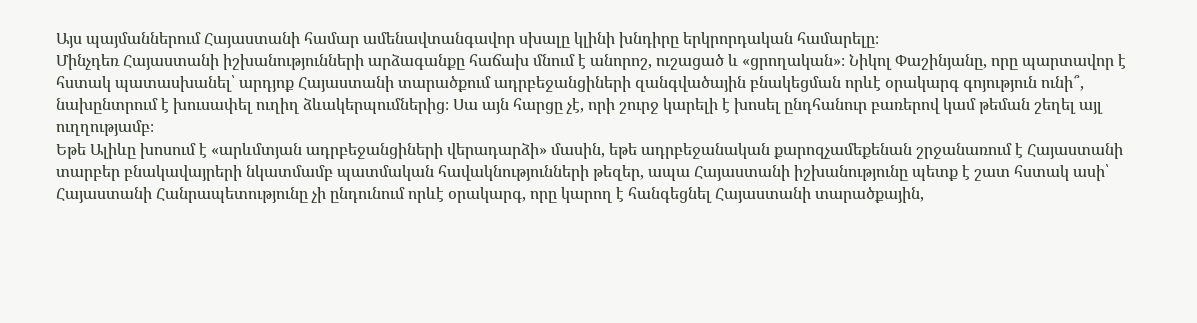Այս պայմաններում Հայաստանի համար ամենավտանգավոր սխալը կլինի խնդիրը երկրորդական համարելը։
Մինչդեռ Հայաստանի իշխանությունների արձագանքը հաճախ մնում է անորոշ, ուշացած և «ցրողական»։ Նիկոլ Փաշինյանը, որը պարտավոր է հստակ պատասխանել՝ արդյոք Հայաստանի տարածքում ադրբեջանցիների զանգվածային բնակեցման որևէ օրակարգ գոյություն ունի՞, նախընտրում է խուսափել ուղիղ ձևակերպումներից։ Սա այն հարցը չէ, որի շուրջ կարելի է խոսել ընդհանուր բառերով կամ թեման շեղել այլ ուղղությամբ։
Եթե Ալիևը խոսում է «արևմտյան ադրբեջանցիների վերադարձի» մասին, եթե ադրբեջանական քարոզչամեքենան շրջանառում է Հայաստանի տարբեր բնակավայրերի նկատմամբ պատմական հավակնությունների թեզեր, ապա Հայաստանի իշխանությունը պետք է շատ հստակ ասի՝ Հայաստանի Հանրապետությունը չի ընդունում որևէ օրակարգ, որը կարող է հանգեցնել Հայաստանի տարածքային,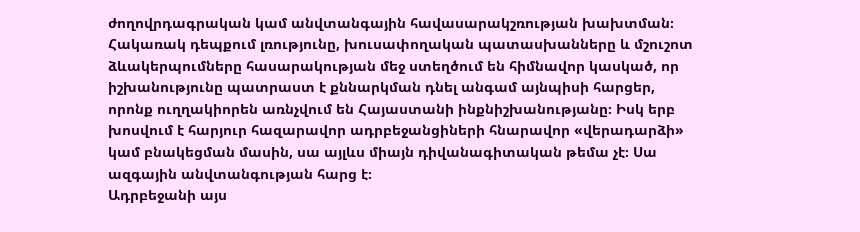ժողովրդագրական կամ անվտանգային հավասարակշռության խախտման։
Հակառակ դեպքում լռությունը, խուսափողական պատասխանները և մշուշոտ ձևակերպումները հասարակության մեջ ստեղծում են հիմնավոր կասկած, որ իշխանությունը պատրաստ է քննարկման դնել անգամ այնպիսի հարցեր, որոնք ուղղակիորեն առնչվում են Հայաստանի ինքնիշխանությանը։ Իսկ երբ խոսվում է հարյուր հազարավոր ադրբեջանցիների հնարավոր «վերադարձի» կամ բնակեցման մասին, սա այլևս միայն դիվանագիտական թեմա չէ։ Սա ազգային անվտանգության հարց է։
Ադրբեջանի այս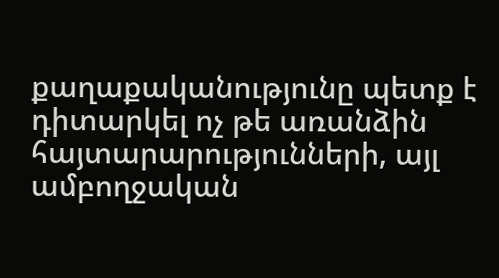քաղաքականությունը պետք է դիտարկել ոչ թե առանձին հայտարարությունների, այլ ամբողջական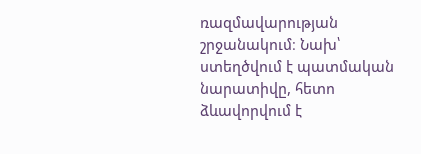ռազմավարության շրջանակում։ Նախ՝ ստեղծվում է պատմական նարատիվը, հետո ձևավորվում է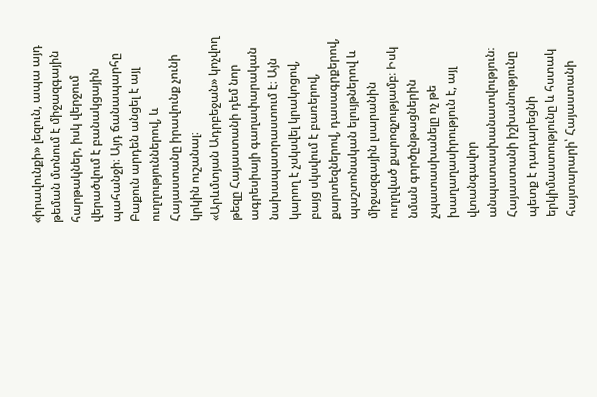«իրավունքի» լեզուն, ապա այդ թեման մտնում է միջազգային հարթակներ, իսկ վերջում վերածվում է բանակցային պահանջի։ Այդ ճանապարհը Բաքուն արդեն անցել է այլ ուղղություններով, և Հայաստանը իրավունք չունի կրկին ուշանալ։
«Արևմտյան Ադրբեջան» կոչվող թեզը Հայաստանի դեմ նոր ագրեսիայի գաղափարական նախապատրաստում է։ Այն կարող է չսկսվել կրակոցով, բայց սկսվում է բառերով, քարտեզներով, դասագրքերով, պաշտոնական ելույթներով և միջազգային լսարանին ուղղված քարոզչությամբ։ Իսկ նման գործընթացներին չպատասխանելը ոչ թե խաղաղասիրություն է, այլ վտանգավոր անպատասխանատվություն։
Հայաստանի իշխանությունը պետք է դադարեցնի երկիմաստությունը և հստակ հայտարարի՝ Հայաստանի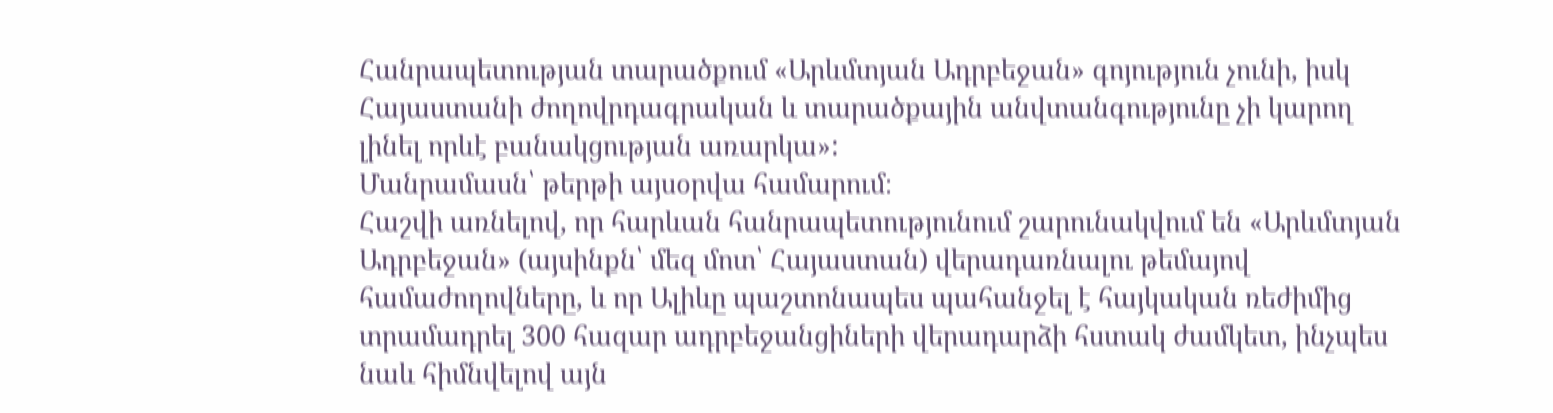Հանրապետության տարածքում «Արևմտյան Ադրբեջան» գոյություն չունի, իսկ Հայաստանի ժողովրդագրական և տարածքային անվտանգությունը չի կարող լինել որևէ բանակցության առարկա»:
Մանրամասն՝ թերթի այսօրվա համարում։
Հաշվի առնելով, որ հարևան հանրապետությունում շարունակվում են «Արևմտյան Ադրբեջան» (այսինքն՝ մեզ մոտ՝ Հայաստան) վերադառնալու թեմայով համաժողովները, և որ Ալիևը պաշտոնապես պահանջել է հայկական ռեժիմից տրամադրել 300 հազար ադրբեջանցիների վերադարձի հստակ ժամկետ, ինչպես նաև հիմնվելով այն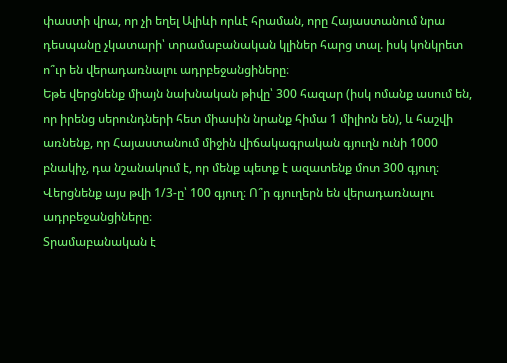փաստի վրա, որ չի եղել Ալիևի որևէ հրաման, որը Հայաստանում նրա դեսպանը չկատարի՝ տրամաբանական կլիներ հարց տալ. իսկ կոնկրետ ո՞ւր են վերադառնալու ադրբեջանցիները։
Եթե վերցնենք միայն նախնական թիվը՝ 300 հազար (իսկ ոմանք ասում են, որ իրենց սերունդների հետ միասին նրանք հիմա 1 միլիոն են), և հաշվի առնենք, որ Հայաստանում միջին վիճակագրական գյուղն ունի 1000 բնակիչ, դա նշանակում է, որ մենք պետք է ազատենք մոտ 300 գյուղ։ Վերցնենք այս թվի 1/3-ը՝ 100 գյուղ։ Ո՞ր գյուղերն են վերադառնալու ադրբեջանցիները։
Տրամաբանական է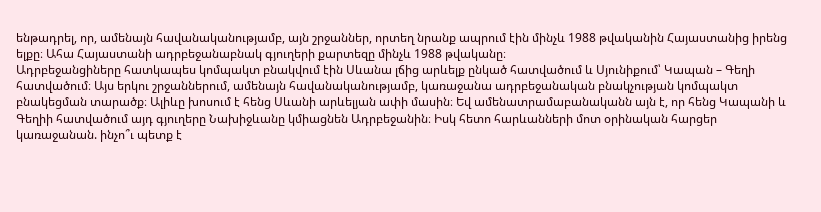ենթադրել, որ, ամենայն հավանականությամբ, այն շրջաններ, որտեղ նրանք ապրում էին մինչև 1988 թվականին Հայաստանից իրենց ելքը։ Ահա Հայաստանի ադրբեջանաբնակ գյուղերի քարտեզը մինչև 1988 թվականը։
Ադրբեջանցիները հատկապես կոմպակտ բնակվում էին Սևանա լճից արևելք ընկած հատվածում և Սյունիքում՝ Կապան – Գեղի հատվածում։ Այս երկու շրջաններում, ամենայն հավանականությամբ, կառաջանա ադրբեջանական բնակչության կոմպակտ բնակեցման տարածք։ Ալիևը խոսում է հենց Սևանի արևելյան ափի մասին։ Եվ ամենատրամաբանականն այն է, որ հենց Կապանի և Գեղիի հատվածում այդ գյուղերը Նախիջևանը կմիացնեն Ադրբեջանին։ Իսկ հետո հարևանների մոտ օրինական հարցեր կառաջանան. ինչո՞ւ պետք է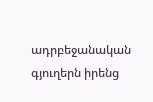ադրբեջանական գյուղերն իրենց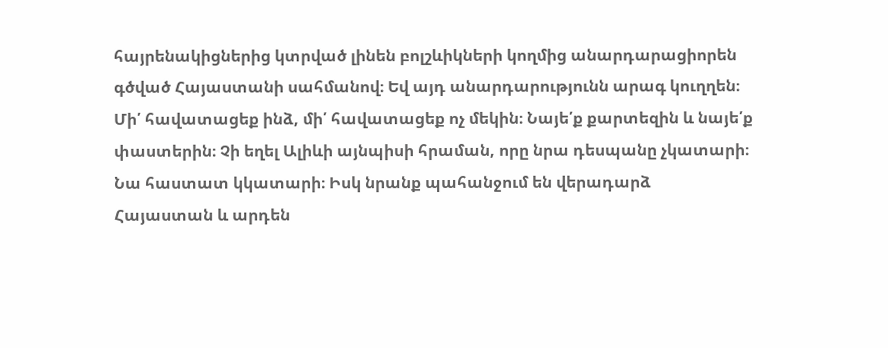հայրենակիցներից կտրված լինեն բոլշևիկների կողմից անարդարացիորեն գծված Հայաստանի սահմանով։ Եվ այդ անարդարությունն արագ կուղղեն։
Մի՛ հավատացեք ինձ, մի՛ հավատացեք ոչ մեկին։ Նայե՛ք քարտեզին և նայե՛ք փաստերին։ Չի եղել Ալիևի այնպիսի հրաման, որը նրա դեսպանը չկատարի։ Նա հաստատ կկատարի։ Իսկ նրանք պահանջում են վերադարձ Հայաստան և արդեն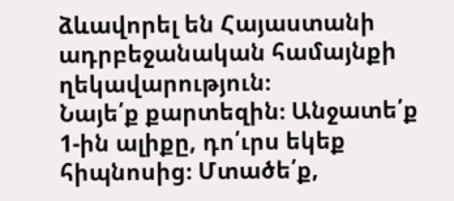ձևավորել են Հայաստանի ադրբեջանական համայնքի ղեկավարություն։
Նայե՛ք քարտեզին։ Անջատե՛ք 1-ին ալիքը, դո՛ւրս եկեք հիպնոսից։ Մտածե՛ք,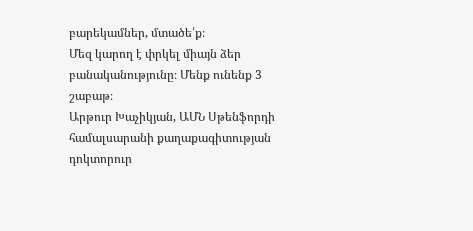բարեկամներ, մտածե՛ք։
Մեզ կարող է փրկել միայն ձեր բանականությունը։ Մենք ունենք 3 շաբաթ։
Արթուր Խաչիկյան, ԱՄՆ Սթենֆորդի համալսարանի քաղաքագիտության դոկտորուր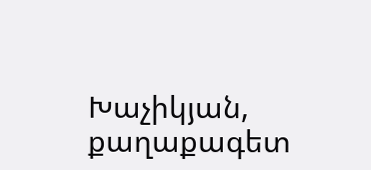Խաչիկյան, քաղաքագետ